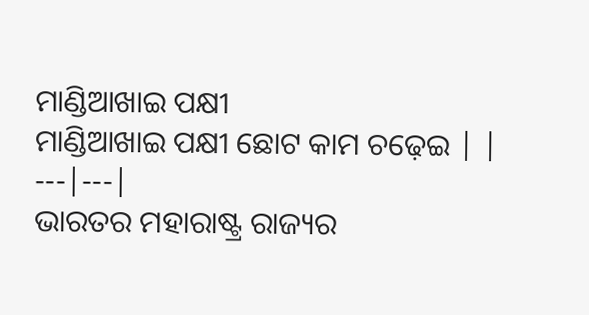ମାଣ୍ଡିଆଖାଇ ପକ୍ଷୀ
ମାଣ୍ଡିଆଖାଇ ପକ୍ଷୀ ଛୋଟ କାମ ଚଢ଼େଇ | |
---|---|
ଭାରତର ମହାରାଷ୍ଟ୍ର ରାଜ୍ୟର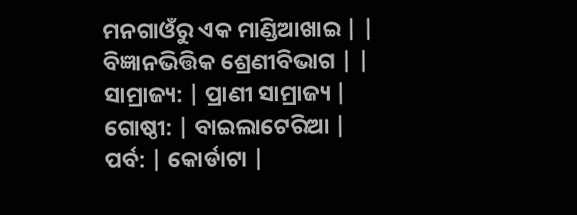ମନଗାଓଁରୁ ଏକ ମାଣ୍ଡିଆଖାଇ | |
ବିଜ୍ଞାନଭିତ୍ତିକ ଶ୍ରେଣୀବିଭାଗ | |
ସାମ୍ରାଜ୍ୟ: | ପ୍ରାଣୀ ସାମ୍ରାଜ୍ୟ |
ଗୋଷ୍ଠୀ: | ବାଇଲାଟେରିଆ |
ପର୍ବ: | କୋର୍ଡାଟା |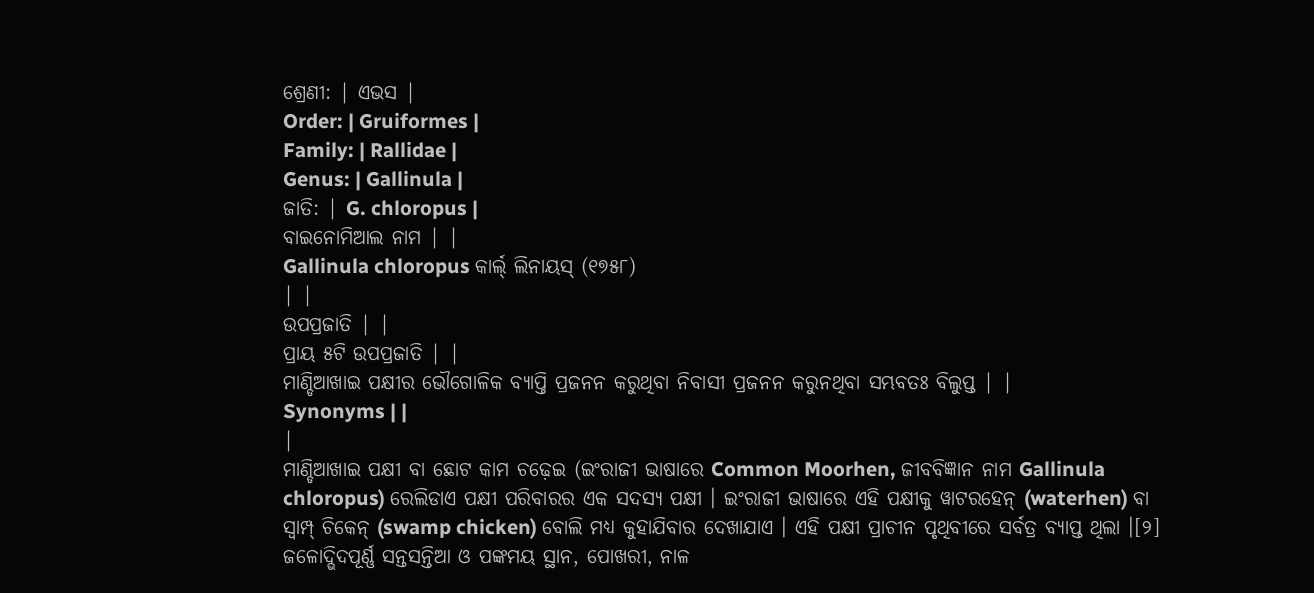ଶ୍ରେଣୀ: | ଏଭସ |
Order: | Gruiformes |
Family: | Rallidae |
Genus: | Gallinula |
ଜାତି: | G. chloropus |
ବାଇନୋମିଆଲ ନାମ | |
Gallinula chloropus କାର୍ଲ୍ ଲିନାୟସ୍ (୧୭୫୮)
| |
ଉପପ୍ରଜାତି | |
ପ୍ରାୟ ୫ଟି ଉପପ୍ରଜାତି | |
ମାଣ୍ଡିଆଖାଇ ପକ୍ଷୀର ଭୌଗୋଳିକ ବ୍ୟାପ୍ତି ପ୍ରଜନନ କରୁଥିବା ନିବାସୀ ପ୍ରଜନନ କରୁନଥିବା ସମ୍ଭବତଃ ବିଲୁପ୍ତ | |
Synonyms | |
|
ମାଣ୍ଡିଆଖାଇ ପକ୍ଷୀ ବା ଛୋଟ କାମ ଚଢ଼େଇ (ଇଂରାଜୀ ଭାଷାରେ Common Moorhen, ଜୀବବିଜ୍ଞାନ ନାମ Gallinula chloropus) ରେଲିଡାଏ ପକ୍ଷୀ ପରିବାରର ଏକ ସଦସ୍ୟ ପକ୍ଷୀ । ଇଂରାଜୀ ଭାଷାରେ ଏହି ପକ୍ଷୀକୁ ୱାଟରହେନ୍ (waterhen) ବା ସ୍ୱାମ୍ପ୍ ଚିକେନ୍ (swamp chicken) ବୋଲି ମଧ୍ୟ କୁହାଯିବାର ଦେଖାଯାଏ । ଏହି ପକ୍ଷୀ ପ୍ରାଚୀନ ପୃଥିବୀରେ ସର୍ବତ୍ର ବ୍ୟାପ୍ତ ଥିଲା ।[୨]
ଜଳୋଦ୍ଭିଦପୂର୍ଣ୍ଣ ସନ୍ତସନ୍ତିଆ ଓ ପଙ୍କମୟ ସ୍ଥାନ, ପୋଖରୀ, ନାଳ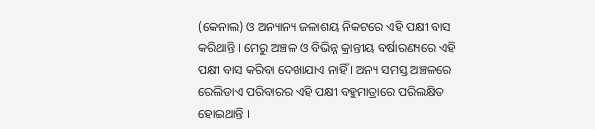(କେନାଲ) ଓ ଅନ୍ୟାନ୍ୟ ଜଳାଶୟ ନିକଟରେ ଏହି ପକ୍ଷୀ ବାସ କରିଥାନ୍ତି । ମେରୁ ଅଞ୍ଚଳ ଓ ବିଭିନ୍ନ କ୍ରାନ୍ତୀୟ ବର୍ଷାରଣ୍ୟରେ ଏହି ପକ୍ଷୀ ବାସ କରିବା ଦେଖାଯାଏ ନାହିଁ । ଅନ୍ୟ ସମସ୍ତ ଅଞ୍ଚଳରେ ରେଲିଡାଏ ପରିବାରର ଏହି ପକ୍ଷୀ ବହୁମାତ୍ରାରେ ପରିଲକ୍ଷିତ ହୋଇଥାନ୍ତି ।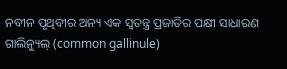ନବୀନ ପୃଥିବୀର ଅନ୍ୟ ଏକ ସ୍ୱତନ୍ତ୍ର ପ୍ରଜାତିର ପକ୍ଷୀ ସାଧାରଣ ଗାଲିନ୍ୟୁଲ୍ (common gallinule)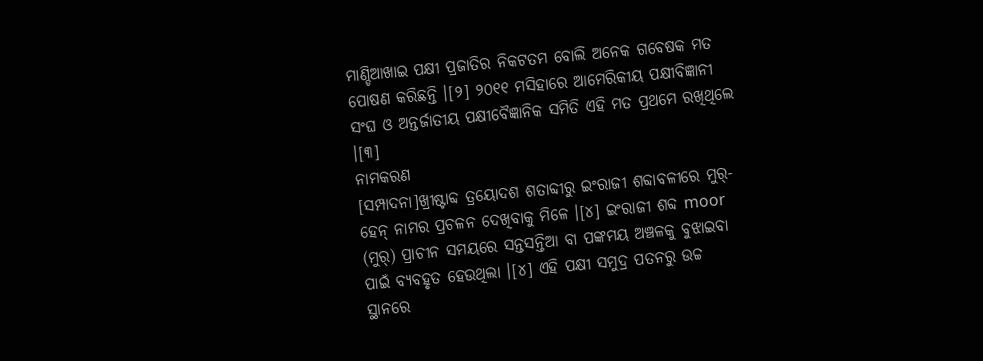ମାଣ୍ଡିଆଖାଇ ପକ୍ଷୀ ପ୍ରଜାତିର ନିକଟତମ ବୋଲି ଅନେକ ଗବେଷକ ମତ ପୋଷଣ କରିଛନ୍ତି ।[୨] ୨୦୧୧ ମସିହାରେ ଆମେରିକୀୟ ପକ୍ଷୀବିଜ୍ଞାନୀ ସଂଘ ଓ ଅନ୍ତର୍ଜାତୀୟ ପକ୍ଷୀବୈଜ୍ଞାନିକ ସମିତି ଏହି ମତ ପ୍ରଥମେ ରଖିଥିଲେ ।[୩]
ନାମକରଣ
[ସମ୍ପାଦନା]ଖ୍ରୀଷ୍ଟାବ୍ଦ ତ୍ରୟୋଦଶ ଶତାବ୍ଦୀରୁ ଇଂରାଜୀ ଶବ୍ଦାବଳୀରେ ମୁର୍-ହେନ୍ ନାମର ପ୍ରଚଳନ ଦେଖିବାକୁ ମିଳେ ।[୪] ଇଂରାଜୀ ଶବ୍ଦ moor (ମୁର୍) ପ୍ରାଚୀନ ସମୟରେ ସନ୍ତସନ୍ତିଆ ବା ପଙ୍କମୟ ଅଞ୍ଚଳକୁ ବୁଝାଇବା ପାଇଁ ବ୍ୟବହୃତ ହେଉଥିଲା ।[୪] ଏହି ପକ୍ଷୀ ସମୁଦ୍ର ପତନରୁ ଉଚ୍ଚ ସ୍ଥାନରେ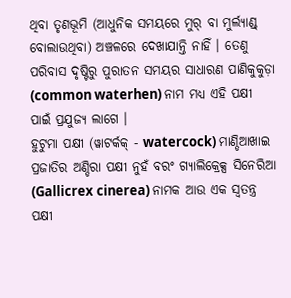ଥିବା ତୃଣଭୂମି (ଆଧୁନିକ ସମୟରେ ମୁର୍ ବା ମୁର୍ଲ୍ୟାଣ୍ଡ୍ ବୋଲାଉଥିବା) ଅଞ୍ଚଳରେ ଦେଖାଯାନ୍ତି ନାହିଁ । ତେଣୁ ପରିବାସ ଦୃଷ୍ଟିରୁ ପୁରାତନ ସମୟର ସାଧାରଣ ପାଣିକୁକୁଡ଼ା (common waterhen) ନାମ ମଧ୍ୟ ଏହି ପକ୍ଷୀ ପାଇଁ ପ୍ରଯୁଜ୍ୟ ଲାଗେ ।
ହୁଟୁମା ପକ୍ଷୀ (ୱାଟର୍କକ୍ - watercock) ମାଣ୍ଡିଆଖାଇ ପ୍ରଜାତିର ଅଣ୍ଡିରା ପକ୍ଷୀ ନୁହଁ ବରଂ ଗ୍ୟାଲିକ୍ରେକ୍ସ ସିନେରିଆ (Gallicrex cinerea) ନାମକ ଆଉ ଏକ ସ୍ୱତନ୍ତ୍ର ପକ୍ଷୀ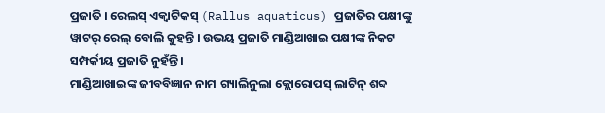ପ୍ରଜାତି । ରେଲସ୍ ଏକ୍ୱାଟିକସ୍ (Rallus aquaticus) ପ୍ରଜାତିର ପକ୍ଷୀଙ୍କୁ ୱାଟର୍ ରେଲ୍ ବୋଲି କୁହନ୍ତି । ଉଭୟ ପ୍ରଜାତି ମାଣ୍ଡିଆଖାଇ ପକ୍ଷୀଙ୍କ ନିକଟ ସମ୍ପର୍କୀୟ ପ୍ରଜାତି ନୁହଁନ୍ତି ।
ମାଣ୍ଡିଆଖାଇଙ୍କ ଜୀବବିଜ୍ଞାନ ନାମ ଗ୍ୟାଲିନୁଲା କ୍ଲୋରୋପସ୍ ଲାଟିନ୍ ଶବ୍ଦ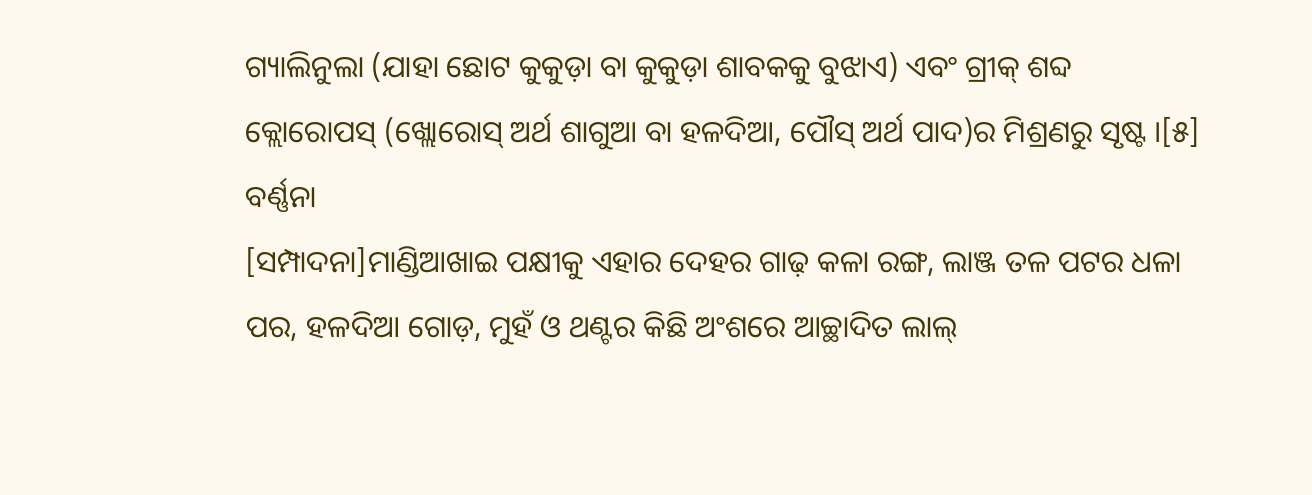ଗ୍ୟାଲିନୁଲା (ଯାହା ଛୋଟ କୁକୁଡ଼ା ବା କୁକୁଡ଼ା ଶାବକକୁ ବୁଝାଏ) ଏବଂ ଗ୍ରୀକ୍ ଶବ୍ଦ କ୍ଲୋରୋପସ୍ (ଖ୍ଲୋରୋସ୍ ଅର୍ଥ ଶାଗୁଆ ବା ହଳଦିଆ, ପୌସ୍ ଅର୍ଥ ପାଦ)ର ମିଶ୍ରଣରୁ ସୃଷ୍ଟ ।[୫]
ବର୍ଣ୍ଣନା
[ସମ୍ପାଦନା]ମାଣ୍ଡିଆଖାଇ ପକ୍ଷୀକୁ ଏହାର ଦେହର ଗାଢ଼ କଳା ରଙ୍ଗ, ଲାଞ୍ଜ ତଳ ପଟର ଧଳା ପର, ହଳଦିଆ ଗୋଡ଼, ମୁହଁ ଓ ଥଣ୍ଟର କିଛି ଅଂଶରେ ଆଚ୍ଛାଦିତ ଲାଲ୍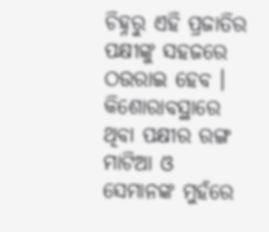ଚିହ୍ନରୁ ଏହି ପ୍ରଜାତିର ପକ୍ଷୀଙ୍କୁ ସହଜରେ ଠଉରାଇ ହେବ । କିଶୋରାବସ୍ଥାରେ ଥିବା ପକ୍ଷୀର ରଙ୍ଗ ମାଟିଆ ଓ ସେମାନଙ୍କ ମୁହଁରେ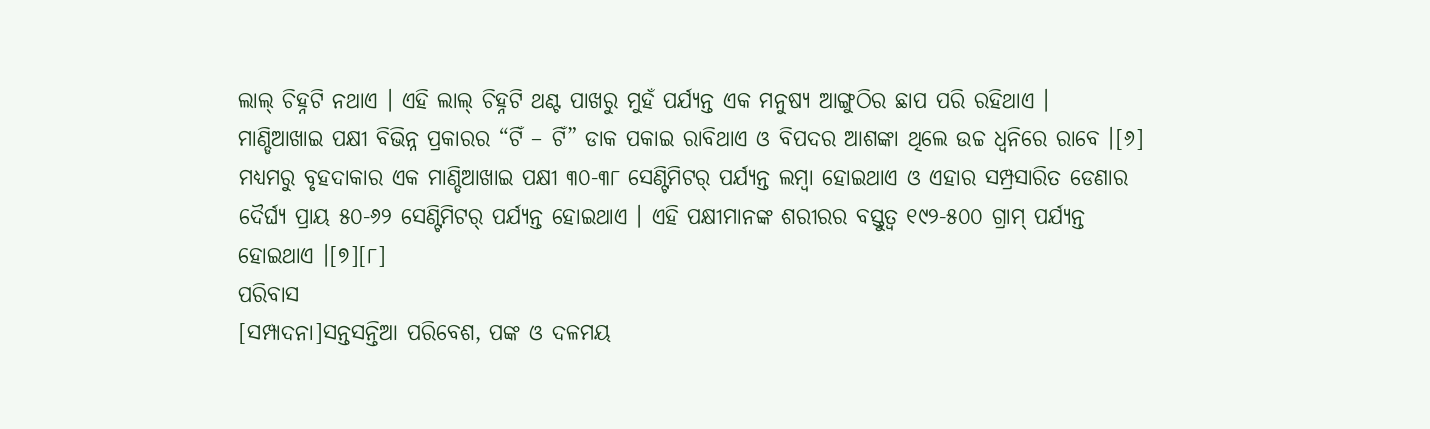ଲାଲ୍ ଚିହ୍ନଟି ନଥାଏ । ଏହି ଲାଲ୍ ଚିହ୍ନଟି ଥଣ୍ଟ ପାଖରୁ ମୁହଁ ପର୍ଯ୍ୟନ୍ତ ଏକ ମନୁଷ୍ୟ ଆଙ୍ଗୁଠିର ଛାପ ପରି ରହିଥାଏ ।
ମାଣ୍ଡିଆଖାଇ ପକ୍ଷୀ ବିଭିନ୍ନ ପ୍ରକାରର “ଟିଁ – ଟିଁ” ଡାକ ପକାଇ ରାବିଥାଏ ଓ ବିପଦର ଆଶଙ୍କା ଥିଲେ ଉଚ୍ଚ ଧ୍ୱନିରେ ରାବେ ।[୬] ମଧ୍ୟମରୁ ବୃହଦାକାର ଏକ ମାଣ୍ଡିଆଖାଇ ପକ୍ଷୀ ୩୦-୩୮ ସେଣ୍ଟିମିଟର୍ ପର୍ଯ୍ୟନ୍ତ ଲମ୍ବା ହୋଇଥାଏ ଓ ଏହାର ସମ୍ପ୍ରସାରିତ ଡେଣାର ଦୈର୍ଘ୍ୟ ପ୍ରାୟ ୫୦-୬୨ ସେଣ୍ଟିମିଟର୍ ପର୍ଯ୍ୟନ୍ତ ହୋଇଥାଏ । ଏହି ପକ୍ଷୀମାନଙ୍କ ଶରୀରର ବସ୍ତୁତ୍ୱ ୧୯୨-୫୦୦ ଗ୍ରାମ୍ ପର୍ଯ୍ୟନ୍ତ ହୋଇଥାଏ ।[୭][୮]
ପରିବାସ
[ସମ୍ପାଦନା]ସନ୍ତସନ୍ତିଆ ପରିବେଶ, ପଙ୍କ ଓ ଦଳମୟ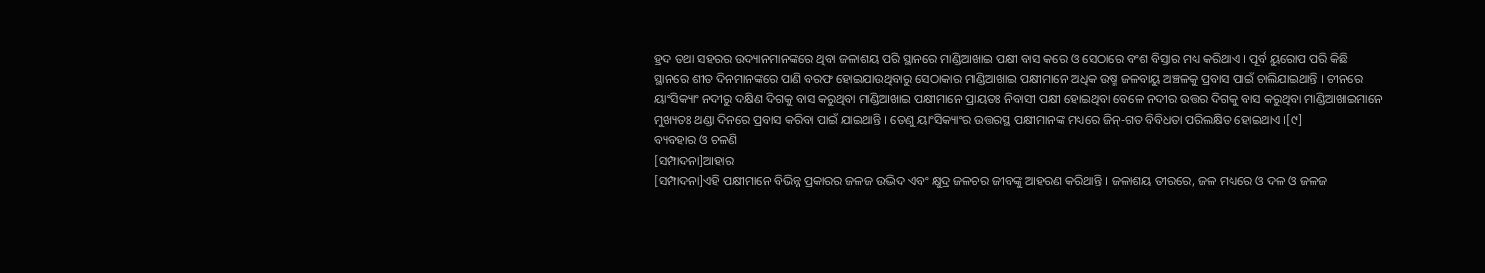ହ୍ରଦ ତଥା ସହରର ଉଦ୍ୟାନମାନଙ୍କରେ ଥିବା ଜଳାଶୟ ପରି ସ୍ଥାନରେ ମାଣ୍ଡିଆଖାଇ ପକ୍ଷୀ ବାସ କରେ ଓ ସେଠାରେ ବଂଶ ବିସ୍ତାର ମଧ୍ୟ କରିଥାଏ । ପୂର୍ବ ୟୁରୋପ ପରି କିଛି ସ୍ଥାନରେ ଶୀତ ଦିନମାନଙ୍କରେ ପାଣି ବରଫ ହୋଇଯାଉଥିବାରୁ ସେଠାକାର ମାଣ୍ଡିଆଖାଇ ପକ୍ଷୀମାନେ ଅଧିକ ଉଷ୍ମ ଜଳବାୟୁ ଅଞ୍ଚଳକୁ ପ୍ରବାସ ପାଇଁ ଚାଲିଯାଇଥାନ୍ତି । ଚୀନରେ ୟାଂସିକ୍ୟାଂ ନଦୀରୁ ଦକ୍ଷିଣ ଦିଗକୁ ବାସ କରୁଥିବା ମାଣ୍ଡିଆଖାଇ ପକ୍ଷୀମାନେ ପ୍ରାୟତଃ ନିବାସୀ ପକ୍ଷୀ ହୋଇଥିବା ବେଳେ ନଦୀର ଉତ୍ତର ଦିଗକୁ ବାସ କରୁଥିବା ମାଣ୍ଡିଆଖାଇମାନେ ମୁଖ୍ୟତଃ ଥଣ୍ଡା ଦିନରେ ପ୍ରବାସ କରିବା ପାଇଁ ଯାଇଥାନ୍ତି । ତେଣୁ ୟାଂସିକ୍ୟାଂର ଉତ୍ତରସ୍ଥ ପକ୍ଷୀମାନଙ୍କ ମଧ୍ୟରେ ଜିନ୍-ଗତ ବିବିଧତା ପରିଲକ୍ଷିତ ହୋଇଥାଏ ।[୯]
ବ୍ୟବହାର ଓ ଚଳଣି
[ସମ୍ପାଦନା]ଆହାର
[ସମ୍ପାଦନା]ଏହି ପକ୍ଷୀମାନେ ବିଭିନ୍ନ ପ୍ରକାରର ଜଳଜ ଉଦ୍ଭିଦ ଏବଂ କ୍ଷୁଦ୍ର ଜଳଚର ଜୀବଙ୍କୁ ଆହରଣ କରିଥାନ୍ତି । ଜଳାଶୟ ତୀରରେ, ଜଳ ମଧ୍ୟରେ ଓ ଦଳ ଓ ଜଳଜ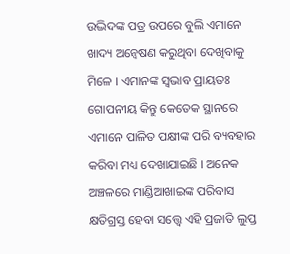ଉଦ୍ଭିଦଙ୍କ ପତ୍ର ଉପରେ ବୁଲି ଏମାନେ ଖାଦ୍ୟ ଅନ୍ୱେଷଣ କରୁଥିବା ଦେଖିବାକୁ ମିଳେ । ଏମାନଙ୍କ ସ୍ୱଭାବ ପ୍ରାୟତଃ ଗୋପନୀୟ କିନ୍ତୁ କେତେକ ସ୍ଥାନରେ ଏମାନେ ପାଳିତ ପକ୍ଷୀଙ୍କ ପରି ବ୍ୟବହାର କରିବା ମଧ୍ୟ ଦେଖାଯାଇଛି । ଅନେକ ଅଞ୍ଚଳରେ ମାଣ୍ଡିଆଖାଇଙ୍କ ପରିବାସ କ୍ଷତିଗ୍ରସ୍ତ ହେବା ସତ୍ତ୍ୱେ ଏହି ପ୍ରଜାତି ଲୁପ୍ତ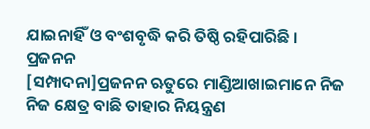ଯାଇନାହିଁ ଓ ବଂଶବୃଦ୍ଧି କରି ତିଷ୍ଠି ରହିପାରିଛି ।
ପ୍ରଜନନ
[ସମ୍ପାଦନା]ପ୍ରଜନନ ଋତୁରେ ମାଣ୍ଡିଆଖାଇମାନେ ନିଜ ନିଜ କ୍ଷେତ୍ର ବାଛି ତାହାର ନିୟନ୍ତ୍ରଣ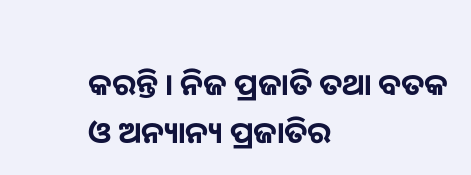କରନ୍ତି । ନିଜ ପ୍ରଜାତି ତଥା ବତକ ଓ ଅନ୍ୟାନ୍ୟ ପ୍ରଜାତିର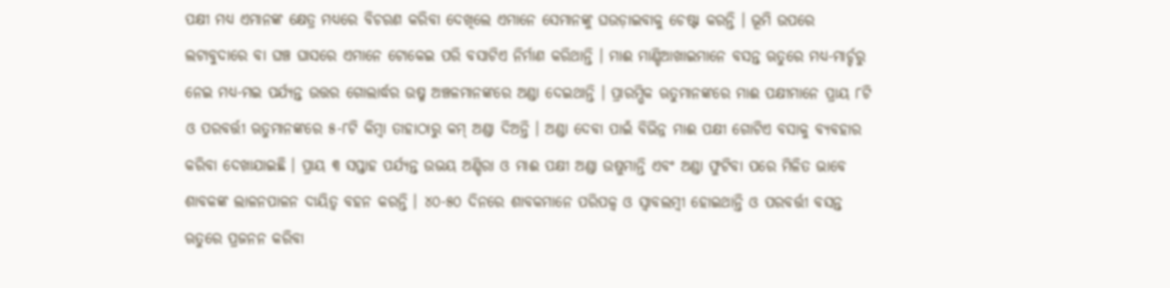ପକ୍ଷୀ ମଧ୍ୟ ଏମାନଙ୍କ କ୍ଷେତ୍ର ମଧ୍ୟରେ ବିଚରଣ କରିବା ଦେଖିଲେ ଏମାନେ ସେମାନଙ୍କୁ ଘଉଡ଼ାଇବାକୁ ଚେଷ୍ଟା କରନ୍ତି । ଭୂମି ଉପରେ ଲଟାବୁଦାରେ ବା ଘଞ୍ଚ ଘାସରେ ଏମାନେ ଟୋକେଇ ପରି ବସାଟିଏ ନିର୍ମାଣ କରିଥାନ୍ତି । ମାଈ ମାଣ୍ଡିଆଖାଇମାନେ ବସନ୍ତ ଋତୁରେ ମଧ୍ୟ-ମାର୍ଚ୍ଚରୁ ନେଇ ମଧ୍ୟ-ମଇ ପର୍ଯ୍ୟନ୍ତ ଉତ୍ତର ଗୋଲାର୍ଦ୍ଧର ଉଷ୍ମ ଅଞ୍ଚଳମାନଙ୍କରେ ଅଣ୍ଡା ଦେଇଥାନ୍ତି । ପ୍ରାରମ୍ଭିକ ଋତୁମାନଙ୍କରେ ମାଈ ପକ୍ଷୀମାନେ ପ୍ରାୟ ୮ଟି ଓ ପରବର୍ତ୍ତୀ ଋତୁମାନଙ୍କରେ ୫-୮ଟି କିମ୍ବା ତାହାଠାରୁ କମ୍ ଅଣ୍ଡା ଦିଅନ୍ତି । ଅଣ୍ଡା ଦେବା ପାଇଁ ବିଭିନ୍ନ ମାଈ ପକ୍ଷୀ ଗୋଟିଏ ବସାକୁ ବ୍ୟବହାର କରିବା ଦେଖାଯାଇଛି । ପ୍ରାୟ ୩ ସପ୍ତାହ ପର୍ଯ୍ୟନ୍ତ ଉଭୟ ଅଣ୍ଡିରା ଓ ମାଈ ପକ୍ଷୀ ଅଣ୍ଡା ଉଷୁମାନ୍ତି ଏବଂ ଅଣ୍ଡା ଫୁଟିବା ପରେ ମିଳିତ ଭାବେ ଶାବକଙ୍କ ଲାଳନପାଳନ ଦାୟିତ୍ୱ ବହନ କରନ୍ତି । ୪୦-୫୦ ଦିନରେ ଶାବକମାନେ ପରିପକ୍ୱ ଓ ସ୍ୱାବଲମ୍ବୀ ହୋଇଥାନ୍ତି ଓ ପରବର୍ତ୍ତୀ ବସନ୍ତ ଋତୁରେ ପ୍ରଜନନ କରିବା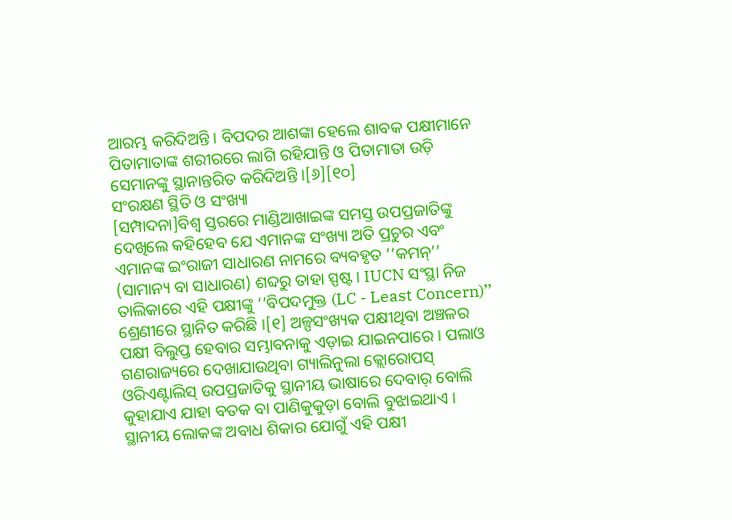ଆରମ୍ଭ କରିଦିଅନ୍ତି । ବିପଦର ଆଶଙ୍କା ହେଲେ ଶାବକ ପକ୍ଷୀମାନେ ପିତାମାତାଙ୍କ ଶରୀରରେ ଲାଗି ରହିଯାନ୍ତି ଓ ପିତାମାତା ଉଡ଼ି ସେମାନଙ୍କୁ ସ୍ଥାନାନ୍ତରିତ କରିଦିଅନ୍ତି ।[୬][୧୦]
ସଂରକ୍ଷଣ ସ୍ଥିତି ଓ ସଂଖ୍ୟା
[ସମ୍ପାଦନା]ବିଶ୍ୱ ସ୍ତରରେ ମାଣ୍ଡିଆଖାଇଙ୍କ ସମସ୍ତ ଉପପ୍ରଜାତିଙ୍କୁ ଦେଖିଲେ କହିହେବ ଯେ ଏମାନଙ୍କ ସଂଖ୍ୟା ଅତି ପ୍ରଚୁର ଏବଂ ଏମାନଙ୍କ ଇଂରାଜୀ ସାଧାରଣ ନାମରେ ବ୍ୟବହୃତ ‘‘କମନ୍’’ (ସାମାନ୍ୟ ବା ସାଧାରଣ) ଶବ୍ଦରୁ ତାହା ସ୍ପଷ୍ଟ । IUCN ସଂସ୍ଥା ନିଜ ତାଲିକାରେ ଏହି ପକ୍ଷୀଙ୍କୁ ‘‘ବିପଦମୁକ୍ତ (LC - Least Concern)’’ ଶ୍ରେଣୀରେ ସ୍ଥାନିତ କରିଛି ।[୧] ଅଳ୍ପସଂଖ୍ୟକ ପକ୍ଷୀଥିବା ଅଞ୍ଚଳର ପକ୍ଷୀ ବିଲୁପ୍ତ ହେବାର ସମ୍ଭାବନାକୁ ଏଡ଼ାଇ ଯାଇନପାରେ । ପଲାଓ ଗଣରାଜ୍ୟରେ ଦେଖାଯାଉଥିବା ଗ୍ୟାଲିନୁଲା କ୍ଲୋରୋପସ୍ ଓରିଏଣ୍ଟାଲିସ୍ ଉପପ୍ରଜାତିକୁ ସ୍ଥାନୀୟ ଭାଷାରେ ଦେବାର୍ ବୋଲି କୁହାଯାଏ ଯାହା ବତକ ବା ପାଣିକୁକୁଡ଼ା ବୋଲି ବୁଝାଇଥାଏ । ସ୍ଥାନୀୟ ଲୋକଙ୍କ ଅବାଧ ଶିକାର ଯୋଗୁଁ ଏହି ପକ୍ଷୀ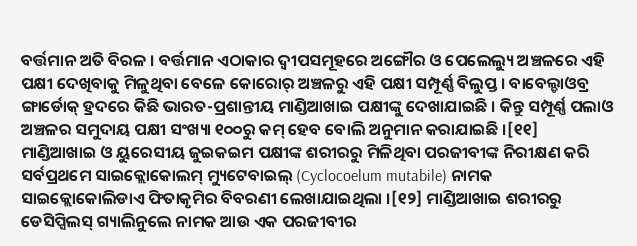ବର୍ତ୍ତମାନ ଅତି ବିରଳ । ବର୍ତ୍ତମାନ ଏଠାକାର ଦ୍ୱୀପସମୂହରେ ଅଙ୍ଗୌର ଓ ପେଲେଲ୍ୟୁ ଅଞ୍ଚଳରେ ଏହି ପକ୍ଷୀ ଦେଖିବାକୁ ମିଳୁଥିବା ବେଳେ କୋରୋର୍ ଅଞ୍ଚଳରୁ ଏହି ପକ୍ଷୀ ସମ୍ପୂର୍ଣ୍ଣ ବିଲୁପ୍ତ । ବାବେଲ୍ଡାଓବ୍ର ଙ୍ଗାର୍ଡୋକ୍ ହ୍ରଦରେ କିଛି ଭାରତ-ପ୍ରଶାନ୍ତୀୟ ମାଣ୍ଡିଆଖାଇ ପକ୍ଷୀଙ୍କୁ ଦେଖାଯାଇଛି । କିନ୍ତୁ ସମ୍ପୂର୍ଣ୍ଣ ପଲାଓ ଅଞ୍ଚଳର ସମୁଦାୟ ପକ୍ଷୀ ସଂଖ୍ୟା ୧୦୦ରୁ କମ୍ ହେବ ବୋଲି ଅନୁମାନ କରାଯାଇଛି ।[୧୧]
ମାଣ୍ଡିଆଖାଇ ଓ ୟୁରେସୀୟ ଜୁଇକଇମ ପକ୍ଷୀଙ୍କ ଶରୀରରୁ ମିଳିଥିବା ପରଜୀବୀଙ୍କ ନିରୀକ୍ଷଣ କରି ସର୍ବପ୍ରଥମେ ସାଇକ୍ଲୋକୋଲମ୍ ମ୍ୟୁଟେବାଇଲ୍ (Cyclocoelum mutabile) ନାମକ ସାଇକ୍ଲୋକୋଲିଡାଏ ଫିତାକୃମିର ବିବରଣୀ ଲେଖାଯାଇଥିଲା ।[୧୨] ମାଣ୍ଡିଆଖାଇ ଶରୀରରୁ ଡେସିପ୍ସିଲସ୍ ଗ୍ୟାଲିନୁଲେ ନାମକ ଆଉ ଏକ ପରଜୀବୀର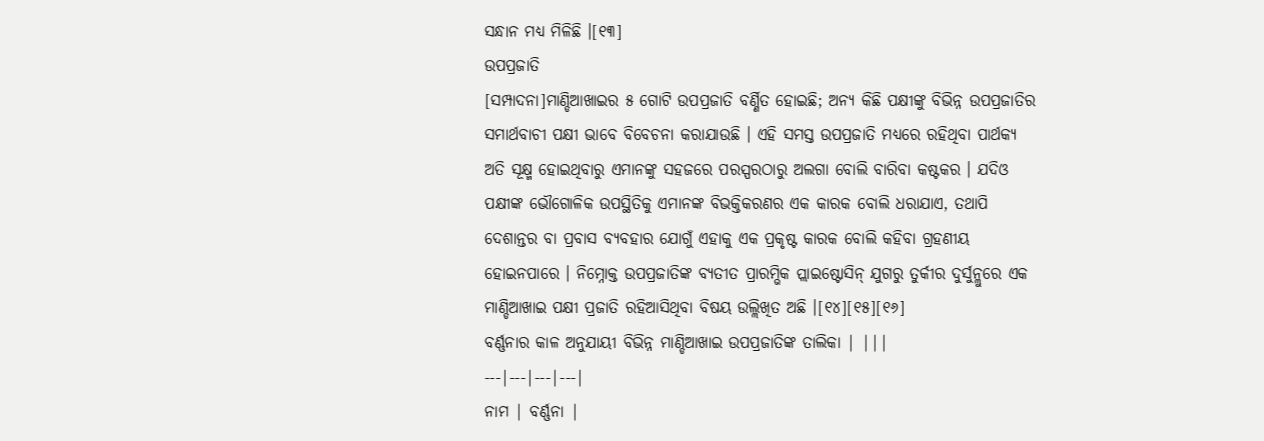ସନ୍ଧାନ ମଧ୍ୟ ମିଳିଛି ।[୧୩]
ଉପପ୍ରଜାତି
[ସମ୍ପାଦନା]ମାଣ୍ଡିଆଖାଇର ୫ ଗୋଟି ଉପପ୍ରଜାତି ବର୍ଣ୍ଣିତ ହୋଇଛି; ଅନ୍ୟ କିଛି ପକ୍ଷୀଙ୍କୁ ବିଭିନ୍ନ ଉପପ୍ରଜାତିର ସମାର୍ଥବାଚୀ ପକ୍ଷୀ ଭାବେ ବିବେଚନା କରାଯାଉଛି । ଏହି ସମସ୍ତ ଉପପ୍ରଜାତି ମଧ୍ୟରେ ରହିଥିବା ପାର୍ଥକ୍ୟ ଅତି ସୂକ୍ଷ୍ମ ହୋଇଥିବାରୁ ଏମାନଙ୍କୁ ସହଜରେ ପରସ୍ପରଠାରୁ ଅଲଗା ବୋଲି ବାରିବା କଷ୍ଟକର । ଯଦିଓ ପକ୍ଷୀଙ୍କ ଭୌଗୋଳିକ ଉପସ୍ଥିତିକୁ ଏମାନଙ୍କ ବିଭକ୍ତିକରଣର ଏକ କାରକ ବୋଲି ଧରାଯାଏ, ତଥାପି ଦେଶାନ୍ତର ବା ପ୍ରବାସ ବ୍ୟବହାର ଯୋଗୁଁ ଏହାକୁ ଏକ ପ୍ରକୃଷ୍ଟ କାରକ ବୋଲି କହିବା ଗ୍ରହଣୀୟ ହୋଇନପାରେ । ନିମ୍ନୋକ୍ତ ଉପପ୍ରଜାତିଙ୍କ ବ୍ୟତୀତ ପ୍ରାରମ୍ଭିକ ପ୍ଲାଇଷ୍ଟୋସିନ୍ ଯୁଗରୁ ତୁର୍କୀର ଦୁର୍ସୁନ୍ଲୁରେ ଏକ ମାଣ୍ଡିଆଖାଇ ପକ୍ଷୀ ପ୍ରଜାତି ରହିଆସିଥିବା ବିଷୟ ଉଲ୍ଲିଖିତ ଅଛି ।[୧୪][୧୫][୧୬]
ବର୍ଣ୍ଣନାର କାଳ ଅନୁଯାୟୀ ବିଭିନ୍ନ ମାଣ୍ଡିଆଖାଇ ଉପପ୍ରଜାତିଙ୍କ ତାଲିକା | |||
---|---|---|---|
ନାମ | ବର୍ଣ୍ଣନା |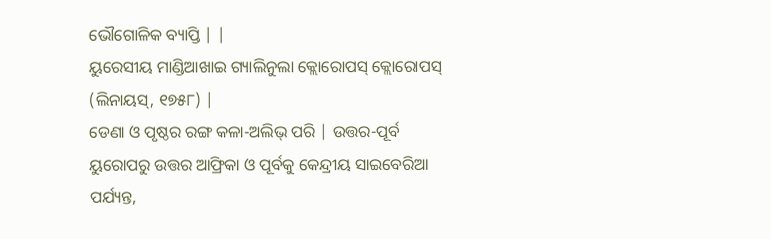ଭୌଗୋଳିକ ବ୍ୟାପ୍ତି | |
ୟୁରେସୀୟ ମାଣ୍ଡିଆଖାଇ ଗ୍ୟାଲିନୁଲା କ୍ଲୋରୋପସ୍ କ୍ଲୋରୋପସ୍ (ଲିନାୟସ୍, ୧୭୫୮) |
ଡେଣା ଓ ପୃଷ୍ଠର ରଙ୍ଗ କଳା-ଅଲିଭ୍ ପରି | ଉତ୍ତର-ପୂର୍ବ ୟୁରୋପରୁ ଉତ୍ତର ଆଫ୍ରିକା ଓ ପୂର୍ବକୁ କେନ୍ଦ୍ରୀୟ ସାଇବେରିଆ ପର୍ଯ୍ୟନ୍ତ,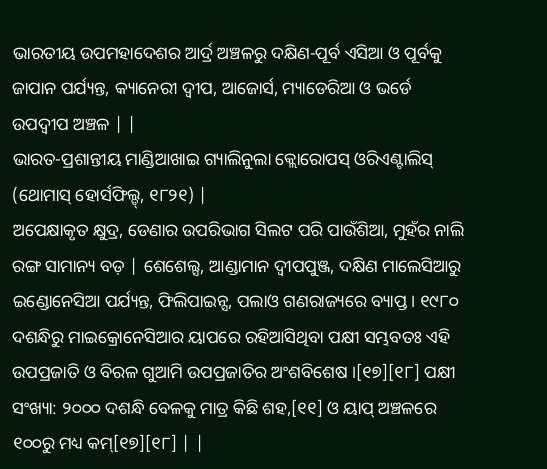ଭାରତୀୟ ଉପମହାଦେଶର ଆର୍ଦ୍ର ଅଞ୍ଚଳରୁ ଦକ୍ଷିଣ-ପୂର୍ବ ଏସିଆ ଓ ପୂର୍ବକୁ ଜାପାନ ପର୍ଯ୍ୟନ୍ତ, କ୍ୟାନେରୀ ଦ୍ୱୀପ, ଆଜୋର୍ସ, ମ୍ୟାଡେରିଆ ଓ ଭର୍ଡେ ଉପଦ୍ୱୀପ ଅଞ୍ଚଳ | |
ଭାରତ-ପ୍ରଶାନ୍ତୀୟ ମାଣ୍ଡିଆଖାଇ ଗ୍ୟାଲିନୁଲା କ୍ଲୋରୋପସ୍ ଓରିଏଣ୍ଟାଲିସ୍ (ଥୋମାସ୍ ହୋର୍ସଫିଲ୍ଡ୍, ୧୮୨୧) |
ଅପେକ୍ଷାକୃତ କ୍ଷୁଦ୍ର, ଡେଣାର ଉପରିଭାଗ ସିଲଟ ପରି ପାଉଁଶିଆ, ମୁହଁର ନାଲି ରଙ୍ଗ ସାମାନ୍ୟ ବଡ଼ | ଶେଶେଲ୍ସ, ଆଣ୍ଡାମାନ ଦ୍ୱୀପପୁଞ୍ଜ, ଦକ୍ଷିଣ ମାଲେସିଆରୁ ଇଣ୍ଡୋନେସିଆ ପର୍ଯ୍ୟନ୍ତ, ଫିଲିପାଇନ୍ସ, ପଲାଓ ଗଣରାଜ୍ୟରେ ବ୍ୟାପ୍ତ । ୧୯୮୦ ଦଶନ୍ଧିରୁ ମାଇକ୍ରୋନେସିଆର ୟାପରେ ରହିଆସିଥିବା ପକ୍ଷୀ ସମ୍ଭବତଃ ଏହି ଉପପ୍ରଜାତି ଓ ବିରଳ ଗୁଆମି ଉପପ୍ରଜାତିର ଅଂଶବିଶେଷ ।[୧୭][୧୮] ପକ୍ଷୀ ସଂଖ୍ୟା: ୨୦୦୦ ଦଶନ୍ଧି ବେଳକୁ ମାତ୍ର କିଛି ଶହ,[୧୧] ଓ ୟାପ୍ ଅଞ୍ଚଳରେ ୧୦୦ରୁ ମଧ୍ୟ କମ୍[୧୭][୧୮] | |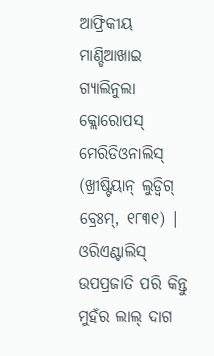ଆଫ୍ରିକୀୟ ମାଣ୍ଡିଆଖାଇ ଗ୍ୟାଲିନୁଲା କ୍ଲୋରୋପସ୍ ମେରିଡିଓନାଲିସ୍ (ଖ୍ରୀଷ୍ଟିୟାନ୍ ଲୁଡ୍ୱିଗ୍ ବ୍ରେଃମ୍, ୧୮୩୧) |
ଓରିଏଣ୍ଟାଲିସ୍ ଉପପ୍ରଜାତି ପରି କିନ୍ତୁ ମୁହଁର ଲାଲ୍ ଦାଗ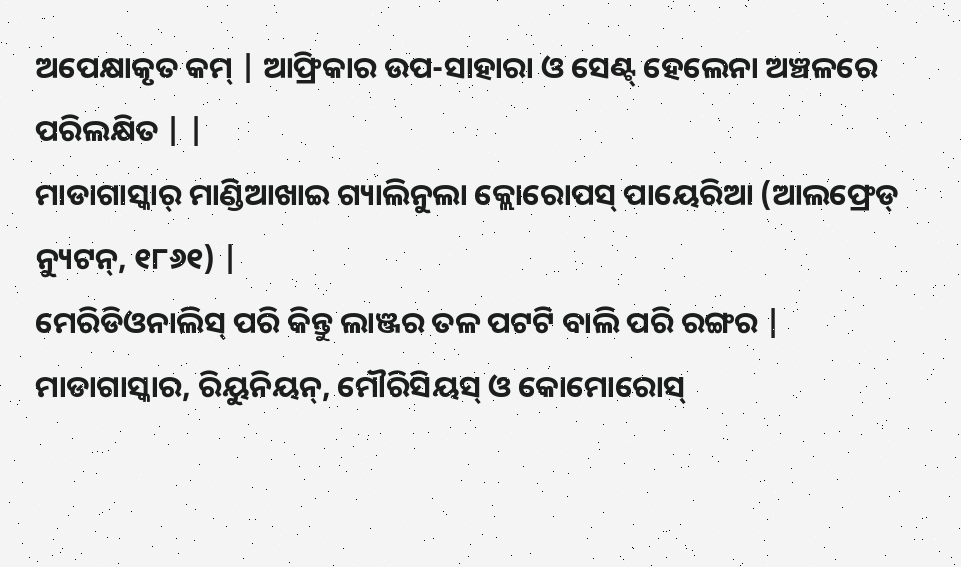ଅପେକ୍ଷାକୃତ କମ୍ | ଆଫ୍ରିକାର ଉପ-ସାହାରା ଓ ସେଣ୍ଟ୍ ହେଲେନା ଅଞ୍ଚଳରେ ପରିଲକ୍ଷିତ | |
ମାଡାଗାସ୍କାର୍ ମାଣ୍ଡିଆଖାଇ ଗ୍ୟାଲିନୁଲା କ୍ଲୋରୋପସ୍ ପାୟେରିଆ (ଆଲଫ୍ରେଡ୍ ନ୍ୟୁଟନ୍, ୧୮୬୧) |
ମେରିଡିଓନାଲିସ୍ ପରି କିନ୍ତୁ ଲାଞ୍ଜର ତଳ ପଟଟି ବାଲି ପରି ରଙ୍ଗର | ମାଡାଗାସ୍କାର, ରିୟୁନିୟନ୍, ମୌରିସିୟସ୍ ଓ କୋମୋରୋସ୍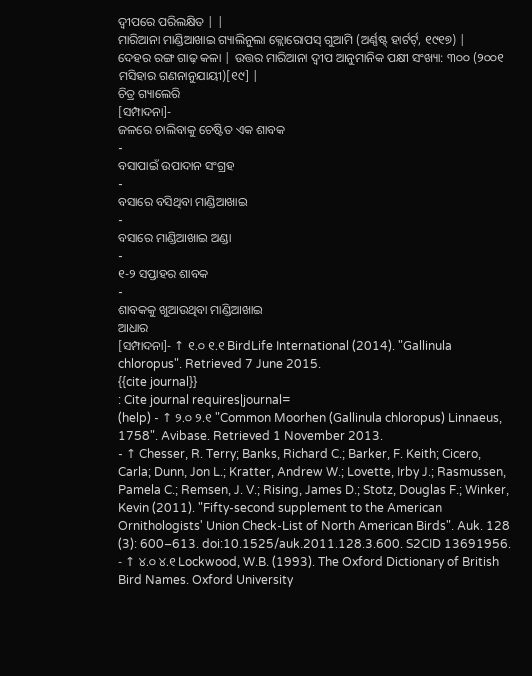ଦ୍ୱୀପରେ ପରିଲକ୍ଷିତ | |
ମାରିଆନା ମାଣ୍ଡିଆଖାଇ ଗ୍ୟାଲିନୁଲା କ୍ଲୋରୋପସ୍ ଗୁଆମି (ଅର୍ଣ୍ଣଷ୍ଟ୍ ହାର୍ଟର୍ଟ୍, ୧୯୧୭) |
ଦେହର ରଙ୍ଗ ଗାଢ଼ କଳା | ଉତ୍ତର ମାରିଆନା ଦ୍ୱୀପ ଆନୁମାନିକ ପକ୍ଷୀ ସଂଖ୍ୟା: ୩୦୦ (୨୦୦୧ ମସିହାର ଗଣନାନୁଯାୟୀ)[୧୯] |
ଚିତ୍ର ଗ୍ୟାଲେରି
[ସମ୍ପାଦନା]-
ଜଳରେ ଚାଲିବାକୁ ଚେଷ୍ଟିତ ଏକ ଶାବକ
-
ବସାପାଇଁ ଉପାଦାନ ସଂଗ୍ରହ
-
ବସାରେ ବସିଥିବା ମାଣ୍ଡିଆଖାଇ
-
ବସାରେ ମାଣ୍ଡିଆଖାଇ ଅଣ୍ଡା
-
୧-୨ ସପ୍ତାହର ଶାବକ
-
ଶାବକକୁ ଖୁଆଉଥିବା ମାଣ୍ଡିଆଖାଇ
ଆଧାର
[ସମ୍ପାଦନା]- ↑ ୧.୦ ୧.୧ BirdLife International (2014). "Gallinula chloropus". Retrieved 7 June 2015.
{{cite journal}}
: Cite journal requires|journal=
(help) - ↑ ୨.୦ ୨.୧ "Common Moorhen (Gallinula chloropus) Linnaeus, 1758". Avibase. Retrieved 1 November 2013.
- ↑ Chesser, R. Terry; Banks, Richard C.; Barker, F. Keith; Cicero, Carla; Dunn, Jon L.; Kratter, Andrew W.; Lovette, Irby J.; Rasmussen, Pamela C.; Remsen, J. V.; Rising, James D.; Stotz, Douglas F.; Winker, Kevin (2011). "Fifty-second supplement to the American Ornithologists' Union Check-List of North American Birds". Auk. 128 (3): 600–613. doi:10.1525/auk.2011.128.3.600. S2CID 13691956.
- ↑ ୪.୦ ୪.୧ Lockwood, W.B. (1993). The Oxford Dictionary of British Bird Names. Oxford University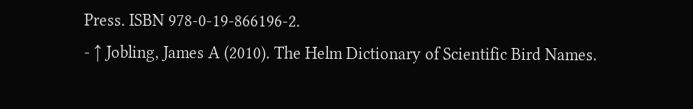Press. ISBN 978-0-19-866196-2.
- ↑ Jobling, James A (2010). The Helm Dictionary of Scientific Bird Names.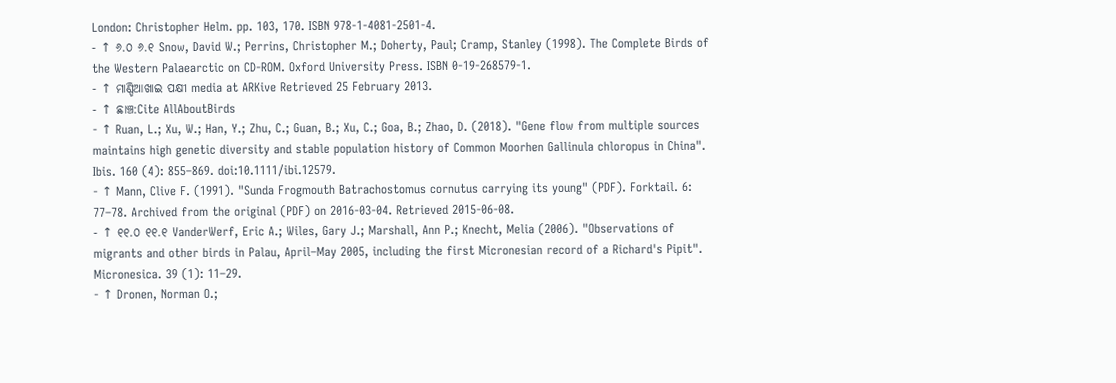London: Christopher Helm. pp. 103, 170. ISBN 978-1-4081-2501-4.
- ↑ ୬.୦ ୬.୧ Snow, David W.; Perrins, Christopher M.; Doherty, Paul; Cramp, Stanley (1998). The Complete Birds of the Western Palaearctic on CD-ROM. Oxford University Press. ISBN 0-19-268579-1.
- ↑ ମାଣ୍ଡିଆଖାଇ ପକ୍ଷୀ media at ARKive Retrieved 25 February 2013.
- ↑ ଛାଞ୍ଚ:Cite AllAboutBirds
- ↑ Ruan, L.; Xu, W.; Han, Y.; Zhu, C.; Guan, B.; Xu, C.; Goa, B.; Zhao, D. (2018). "Gene flow from multiple sources maintains high genetic diversity and stable population history of Common Moorhen Gallinula chloropus in China". Ibis. 160 (4): 855–869. doi:10.1111/ibi.12579.
- ↑ Mann, Clive F. (1991). "Sunda Frogmouth Batrachostomus cornutus carrying its young" (PDF). Forktail. 6: 77–78. Archived from the original (PDF) on 2016-03-04. Retrieved 2015-06-08.
- ↑ ୧୧.୦ ୧୧.୧ VanderWerf, Eric A.; Wiles, Gary J.; Marshall, Ann P.; Knecht, Melia (2006). "Observations of migrants and other birds in Palau, April–May 2005, including the first Micronesian record of a Richard's Pipit". Micronesica. 39 (1): 11–29.
- ↑ Dronen, Norman O.;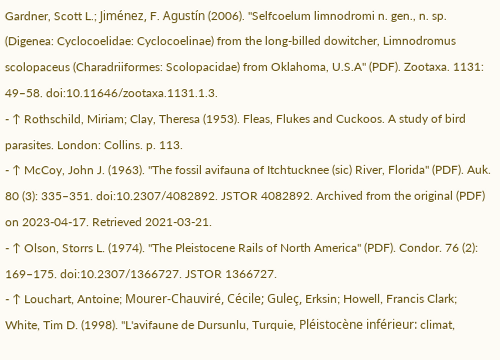Gardner, Scott L.; Jiménez, F. Agustín (2006). "Selfcoelum limnodromi n. gen., n. sp. (Digenea: Cyclocoelidae: Cyclocoelinae) from the long-billed dowitcher, Limnodromus scolopaceus (Charadriiformes: Scolopacidae) from Oklahoma, U.S.A" (PDF). Zootaxa. 1131: 49–58. doi:10.11646/zootaxa.1131.1.3.
- ↑ Rothschild, Miriam; Clay, Theresa (1953). Fleas, Flukes and Cuckoos. A study of bird parasites. London: Collins. p. 113.
- ↑ McCoy, John J. (1963). "The fossil avifauna of Itchtucknee (sic) River, Florida" (PDF). Auk. 80 (3): 335–351. doi:10.2307/4082892. JSTOR 4082892. Archived from the original (PDF) on 2023-04-17. Retrieved 2021-03-21.
- ↑ Olson, Storrs L. (1974). "The Pleistocene Rails of North America" (PDF). Condor. 76 (2): 169–175. doi:10.2307/1366727. JSTOR 1366727.
- ↑ Louchart, Antoine; Mourer-Chauviré, Cécile; Guleç, Erksin; Howell, Francis Clark; White, Tim D. (1998). "L'avifaune de Dursunlu, Turquie, Pléistocène inférieur: climat,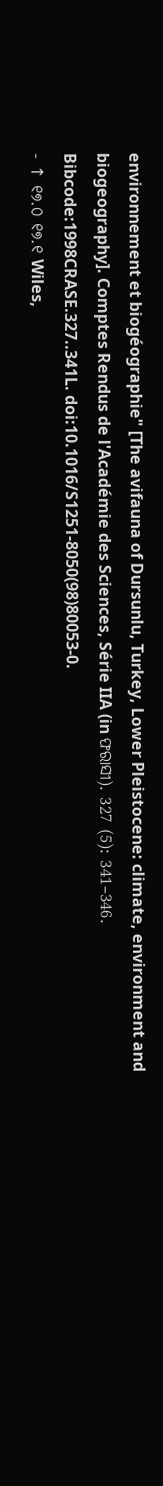environnement et biogéographie" [The avifauna of Dursunlu, Turkey, Lower Pleistocene: climate, environment and biogeography]. Comptes Rendus de l'Académie des Sciences, Série IIA (in ଫରାସୀ). 327 (5): 341–346. Bibcode:1998CRASE.327..341L. doi:10.1016/S1251-8050(98)80053-0.
- ↑ ୧୭.୦ ୧୭.୧ Wiles,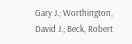Gary J.; Worthington, David J.; Beck, Robert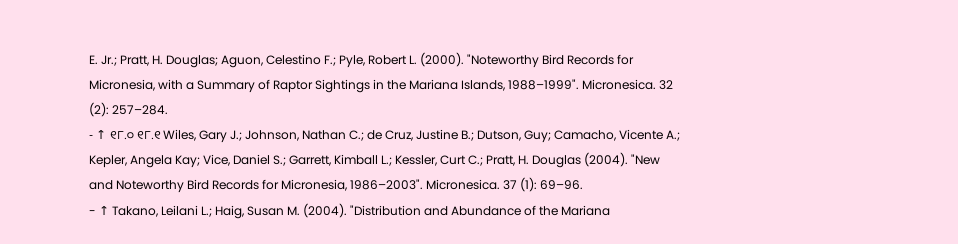E. Jr.; Pratt, H. Douglas; Aguon, Celestino F.; Pyle, Robert L. (2000). "Noteworthy Bird Records for Micronesia, with a Summary of Raptor Sightings in the Mariana Islands, 1988–1999". Micronesica. 32 (2): 257–284.
- ↑ ୧୮.୦ ୧୮.୧ Wiles, Gary J.; Johnson, Nathan C.; de Cruz, Justine B.; Dutson, Guy; Camacho, Vicente A.; Kepler, Angela Kay; Vice, Daniel S.; Garrett, Kimball L.; Kessler, Curt C.; Pratt, H. Douglas (2004). "New and Noteworthy Bird Records for Micronesia, 1986–2003". Micronesica. 37 (1): 69–96.
- ↑ Takano, Leilani L.; Haig, Susan M. (2004). "Distribution and Abundance of the Mariana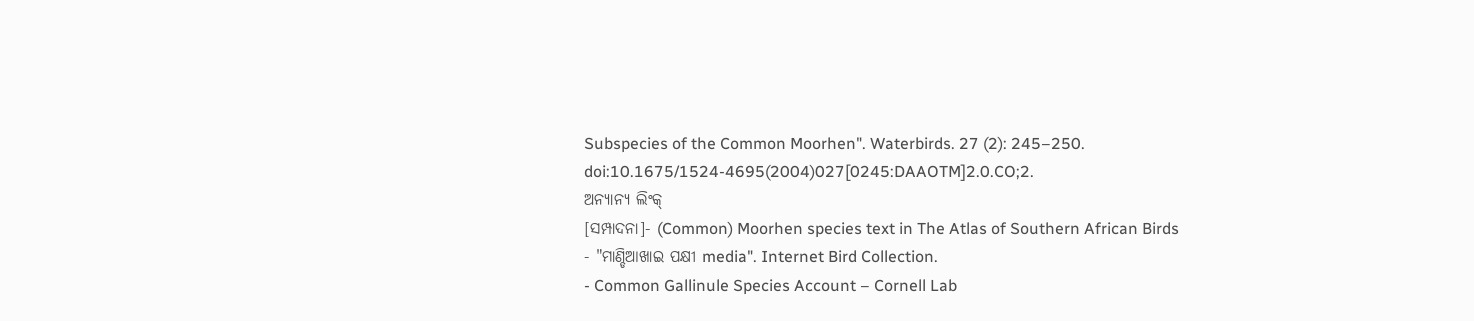Subspecies of the Common Moorhen". Waterbirds. 27 (2): 245–250. doi:10.1675/1524-4695(2004)027[0245:DAAOTM]2.0.CO;2.
ଅନ୍ୟାନ୍ୟ ଲିଂକ୍
[ସମ୍ପାଦନା]- (Common) Moorhen species text in The Atlas of Southern African Birds
- "ମାଣ୍ଡିଆଖାଇ ପକ୍ଷୀ media". Internet Bird Collection.
- Common Gallinule Species Account – Cornell Lab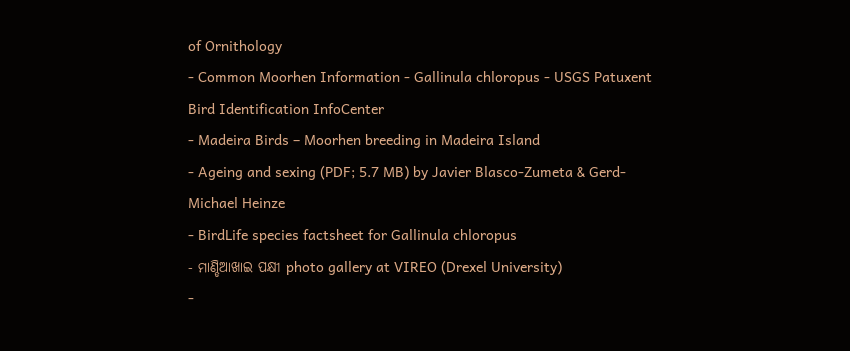of Ornithology
- Common Moorhen Information - Gallinula chloropus - USGS Patuxent Bird Identification InfoCenter
- Madeira Birds – Moorhen breeding in Madeira Island
- Ageing and sexing (PDF; 5.7 MB) by Javier Blasco-Zumeta & Gerd-Michael Heinze
- BirdLife species factsheet for Gallinula chloropus
- ମାଣ୍ଡିଆଖାଇ ପକ୍ଷୀ photo gallery at VIREO (Drexel University)
-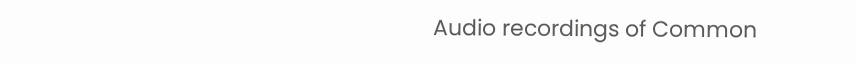Audio recordings of Common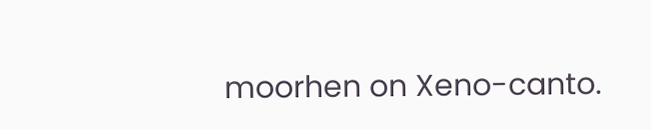moorhen on Xeno-canto.